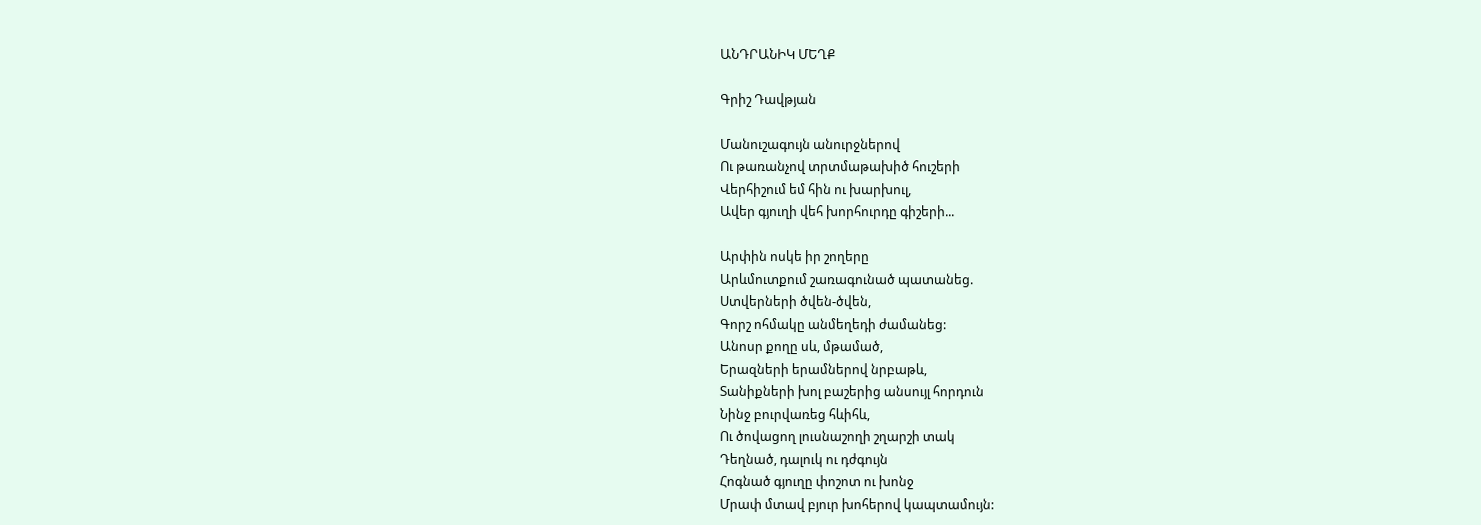ԱՆԴՐԱՆԻԿ ՄԵՂՔ

Գրիշ Դավթյան

Մանուշագույն անուրջներով
Ու թառանչով տրտմաթախիծ հուշերի
Վերհիշում եմ հին ու խարխուլ,
Ավեր գյուղի վեհ խորհուրդը գիշերի...

Արփին ոսկե իր շողերը
Արևմուտքում շառագունած պատանեց.
Ստվերների ծվեն-ծվեն,
Գորշ ոհմակը անմեղեդի ժամանեց:
Անոսր քողը սև, մթամած,
Երազների երամներով նրբաթև,
Տանիքների խոլ բաշերից անսույլ հորդուն
Նինջ բուրվառեց հևիհև,
Ու ծովացող լուսնաշողի շղարշի տակ
Դեղնած, դալուկ ու դժգույն
Հոգնած գյուղը փոշոտ ու խոնջ
Մրափ մտավ բյուր խոհերով կապտամույն: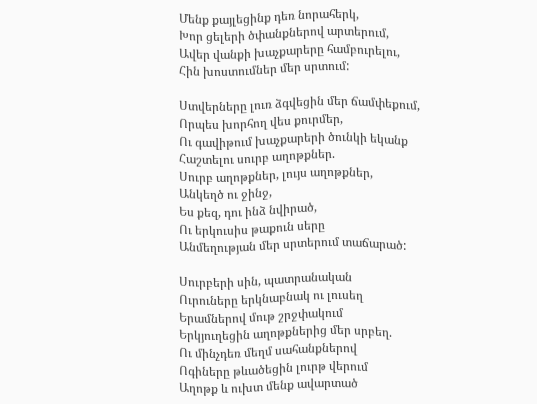Մենք քայլեցինք դեռ նորահերկ,
Խոր ցելերի ծփանքներով արտերում,
Ավեր վանքի խաչքարերը համբուրելու,
Հին խոստումներ մեր սրտում:

Ստվերները լուռ ձգվեցին մեր ճամփեքում,
Որպես խորհող վես քուրմեր,
Ու գավիթում խաչքարերի ծունկի եկանք
Հաշտելու սուրբ աղոթքներ.
Սուրբ աղոթքներ, լույս աղոթքներ,
Անկեղծ ու ջինջ,
Ես քեզ, դու ինձ նվիրած,
Ու երկուսիս թաքուն սերը
Անմեղության մեր սրտերում տաճարած:

Սուրբերի սին, պատրանական
Ուրուները երկնաբնակ ու լուսեղ
Երամներով մութ շրջփակում
Երկյուղեցին աղոթքներից մեր սրբեղ.
Ու մինչդեռ մեղմ սահանքներով
Ոգիները թևածեցին լուրթ վերում
Աղոթք և ուխտ մենք ավարտած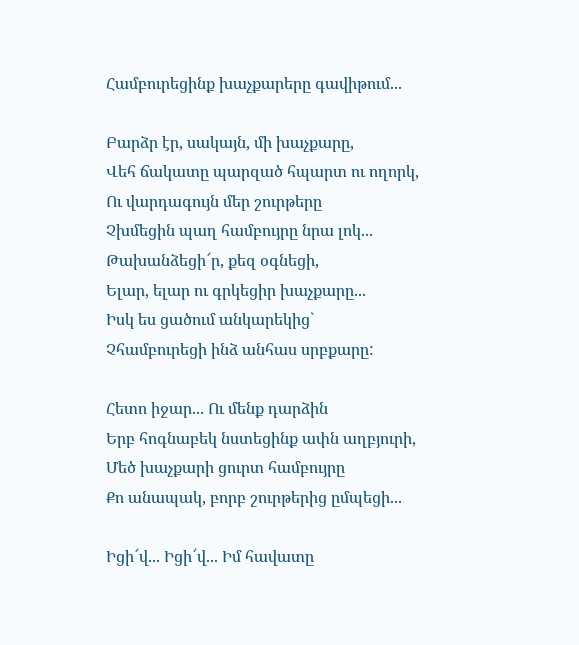Համբուրեցինք խաչքարերը գավիթում...

Բարձր էր, սակայն, մի խաչքարը,
Վեհ ճակատը պարզած հպարտ ու ողորկ,
Ու վարդագույն մեր շուրթերը
Չխմեցին պաղ համբույրը նրա լոկ...
Թախանձեցի՜ր, քեզ օգնեցի,
Ելար, ելար ու գրկեցիր խաչքարը...
Իսկ ես ցածում անկարեկից`
Չհամբուրեցի ինձ անհաս սրբքարը:

Հետո իջար... Ու մենք դարձին
Երբ հոգնաբեկ նստեցինք ափն աղբյուրի,
Մեծ խաչքարի ցուրտ համբույրը
Քո անապակ, բորբ շուրթերից ըմպեցի...

Իցի՜վ... Իցի՜վ... Իմ հավատը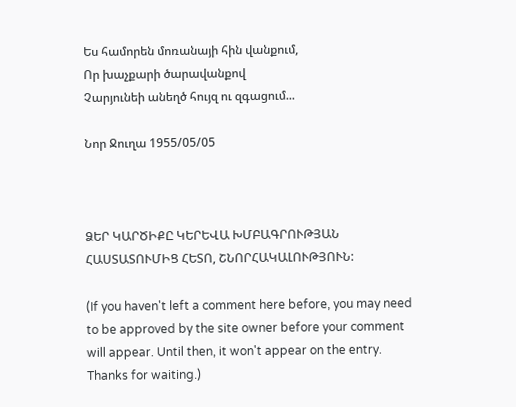Ես համորեն մոռանայի հին վանքում,
Որ խաչքարի ծարավանքով
Չարյունեի անեղծ հույզ ու զգացում...

Նոր Ջուղա 1955/05/05



ՁԵՐ ԿԱՐԾԻՔԸ ԿԵՐԵՎԱ ԽՄԲԱԳՐՈՒԹՅԱՆ ՀԱՍՏԱՏՈՒՄԻՑ ՀԵՏՈ, ՇՆՈՐՀԱԿԱԼՈՒԹՅՈՒՆ:

(If you haven't left a comment here before, you may need to be approved by the site owner before your comment will appear. Until then, it won't appear on the entry. Thanks for waiting.)